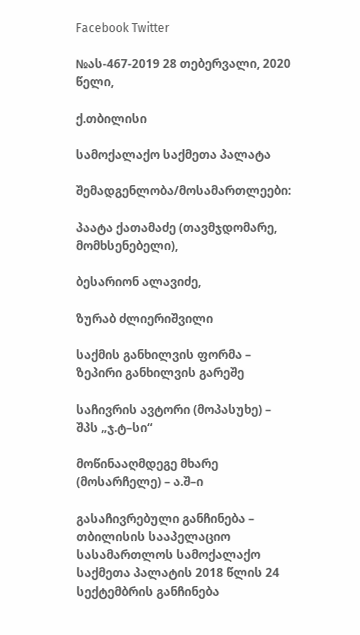Facebook Twitter

№ას-467-2019 28 თებერვალი, 2020 წელი,

ქ.თბილისი

სამოქალაქო საქმეთა პალატა

შემადგენლობა/მოსამართლეები:

პაატა ქათამაძე (თავმჯდომარე, მომხსენებელი),

ბესარიონ ალავიძე,

ზურაბ ძლიერიშვილი

საქმის განხილვის ფორმა – ზეპირი განხილვის გარეშე

საჩივრის ავტორი (მოპასუხე) – შპს „ჯ.ტ–სი“

მოწინააღმდეგე მხარე (მოსარჩელე) – ა.შ–ი

გასაჩივრებული განჩინება – თბილისის სააპელაციო სასამართლოს სამოქალაქო საქმეთა პალატის 2018 წლის 24 სექტემბრის განჩინება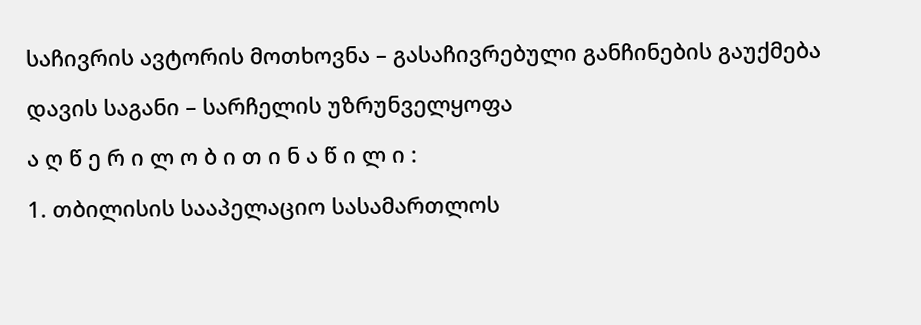საჩივრის ავტორის მოთხოვნა – გასაჩივრებული განჩინების გაუქმება

დავის საგანი – სარჩელის უზრუნველყოფა

ა ღ წ ე რ ი ლ ო ბ ი თ ი ნ ა წ ი ლ ი :

1. თბილისის სააპელაციო სასამართლოს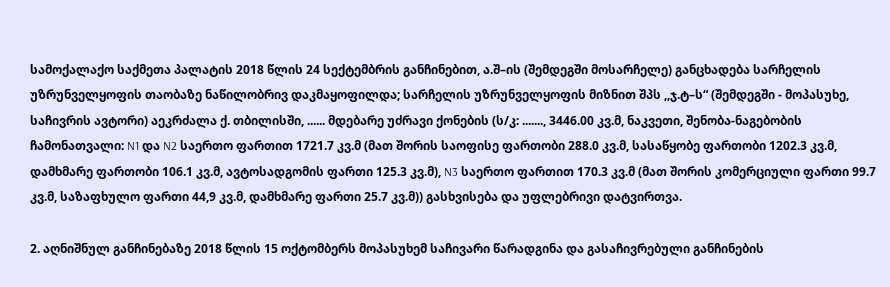სამოქალაქო საქმეთა პალატის 2018 წლის 24 სექტემბრის განჩინებით, ა.შ–ის (შემდეგში მოსარჩელე) განცხადება სარჩელის უზრუნველყოფის თაობაზე ნაწილობრივ დაკმაყოფილდა; სარჩელის უზრუნველყოფის მიზნით შპს ,,ჯ.ტ–ს“ (შემდეგში - მოპასუხე, საჩივრის ავტორი) აეკრძალა ქ. თბილისში, ...... მდებარე უძრავი ქონების (ს/კ: ......., 3446.00 კვ.მ, ნაკვეთი, შენობა-ნაგებობის ჩამონათვალი: N1 და N2 საერთო ფართით 1721.7 კვ.მ (მათ შორის საოფისე ფართობი 288.0 კვ.მ, სასაწყობე ფართობი 1202.3 კვ.მ, დამხმარე ფართობი 106.1 კვ.მ, ავტოსადგომის ფართი 125.3 კვ.მ), N3 საერთო ფართით 170.3 კვ.მ (მათ შორის კომერციული ფართი 99.7 კვ.მ, საზაფხულო ფართი 44,9 კვ.მ, დამხმარე ფართი 25.7 კვ.მ)) გასხვისება და უფლებრივი დატვირთვა.

2. აღნიშნულ განჩინებაზე 2018 წლის 15 ოქტომბერს მოპასუხემ საჩივარი წარადგინა და გასაჩივრებული განჩინების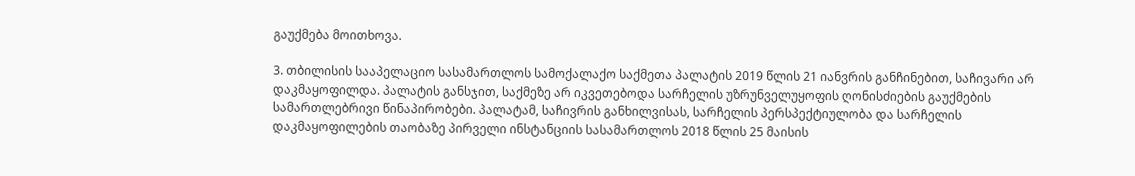გაუქმება მოითხოვა.

3. თბილისის სააპელაციო სასამართლოს სამოქალაქო საქმეთა პალატის 2019 წლის 21 იანვრის განჩინებით, საჩივარი არ დაკმაყოფილდა. პალატის განსჯით, საქმეზე არ იკვეთებოდა სარჩელის უზრუნველუყოფის ღონისძიების გაუქმების სამართლებრივი წინაპირობები. პალატამ, საჩივრის განხილვისას, სარჩელის პერსპექტიულობა და სარჩელის დაკმაყოფილების თაობაზე პირველი ინსტანციის სასამართლოს 2018 წლის 25 მაისის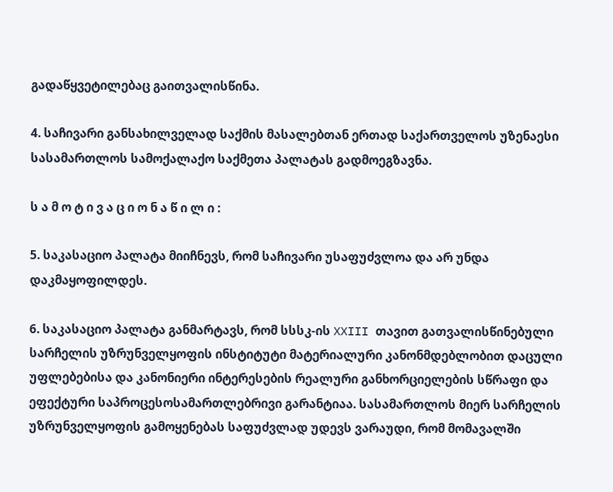გადაწყვეტილებაც გაითვალისწინა.

4. საჩივარი განსახილველად საქმის მასალებთან ერთად საქართველოს უზენაესი სასამართლოს სამოქალაქო საქმეთა პალატას გადმოეგზავნა.

ს ა მ ო ტ ი ვ ა ც ი ო ნ ა წ ი ლ ი :

5. საკასაციო პალატა მიიჩნევს, რომ საჩივარი უსაფუძვლოა და არ უნდა დაკმაყოფილდეს.

6. საკასაციო პალატა განმარტავს, რომ სსსკ-ის XXIII თავით გათვალისწინებული სარჩელის უზრუნველყოფის ინსტიტუტი მატერიალური კანონმდებლობით დაცული უფლებებისა და კანონიერი ინტერესების რეალური განხორციელების სწრაფი და ეფექტური საპროცესოსამართლებრივი გარანტიაა. სასამართლოს მიერ სარჩელის უზრუნველყოფის გამოყენებას საფუძვლად უდევს ვარაუდი, რომ მომავალში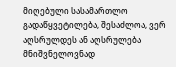მიღებული სასამართლო გადაწყვეტილება, შესაძლოა, ვერ აღსრულდეს ან აღსრულება მნიშვნელოვნად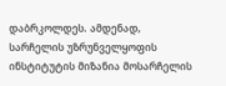დაბრკოლდეს. ამდენად, სარჩელის უზრუნველყოფის ინსტიტუტის მიზანია მოსარჩელის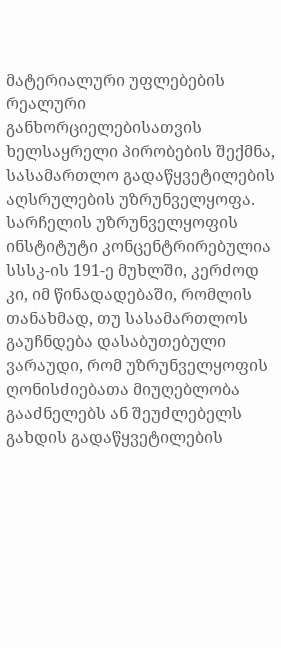მატერიალური უფლებების რეალური განხორციელებისათვის ხელსაყრელი პირობების შექმნა, სასამართლო გადაწყვეტილების აღსრულების უზრუნველყოფა. სარჩელის უზრუნველყოფის ინსტიტუტი კონცენტრირებულია სსსკ-ის 191-ე მუხლში, კერძოდ კი, იმ წინადადებაში, რომლის თანახმად, თუ სასამართლოს გაუჩნდება დასაბუთებული ვარაუდი, რომ უზრუნველყოფის ღონისძიებათა მიუღებლობა გააძნელებს ან შეუძლებელს გახდის გადაწყვეტილების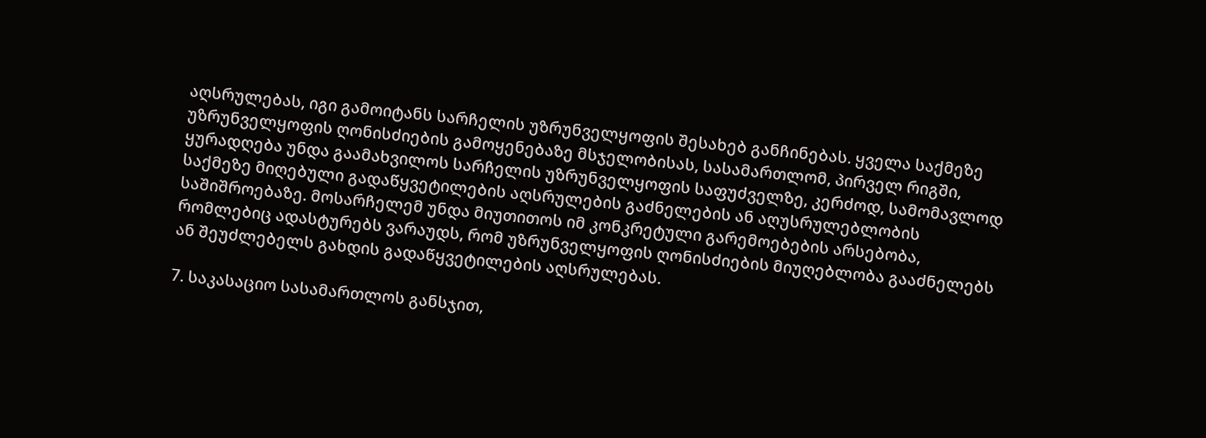აღსრულებას, იგი გამოიტანს სარჩელის უზრუნველყოფის შესახებ განჩინებას. ყველა საქმეზე უზრუნველყოფის ღონისძიების გამოყენებაზე მსჯელობისას, სასამართლომ, პირველ რიგში, ყურადღება უნდა გაამახვილოს სარჩელის უზრუნველყოფის საფუძველზე, კერძოდ, სამომავლოდ საქმეზე მიღებული გადაწყვეტილების აღსრულების გაძნელების ან აღუსრულებლობის საშიშროებაზე. მოსარჩელემ უნდა მიუთითოს იმ კონკრეტული გარემოებების არსებობა, რომლებიც ადასტურებს ვარაუდს, რომ უზრუნველყოფის ღონისძიების მიუღებლობა გააძნელებს ან შეუძლებელს გახდის გადაწყვეტილების აღსრულებას.

7. საკასაციო სასამართლოს განსჯით,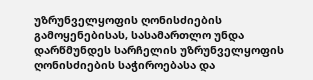უზრუნველყოფის ღონისძიების გამოყენებისას, სასამართლო უნდა დარწმუნდეს სარჩელის უზრუნველყოფის ღონისძიების საჭიროებასა და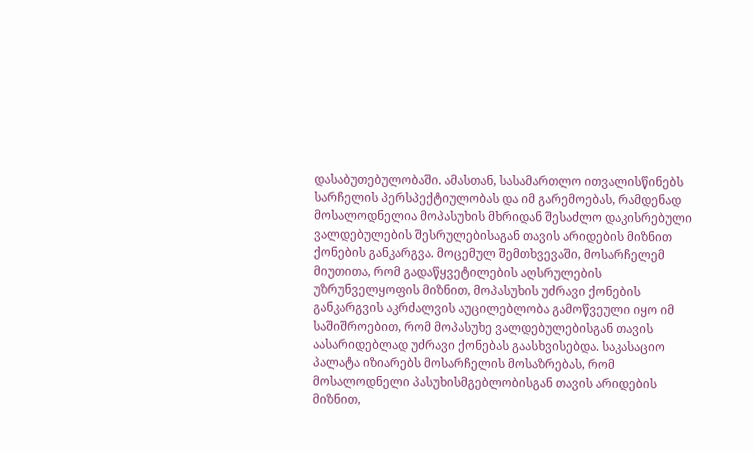დასაბუთებულობაში. ამასთან, სასამართლო ითვალისწინებს სარჩელის პერსპექტიულობას და იმ გარემოებას, რამდენად მოსალოდნელია მოპასუხის მხრიდან შესაძლო დაკისრებული ვალდებულების შესრულებისაგან თავის არიდების მიზნით ქონების განკარგვა. მოცემულ შემთხვევაში, მოსარჩელემ მიუთითა, რომ გადაწყვეტილების აღსრულების უზრუნველყოფის მიზნით, მოპასუხის უძრავი ქონების განკარგვის აკრძალვის აუცილებლობა გამოწვეული იყო იმ საშიშროებით, რომ მოპასუხე ვალდებულებისგან თავის აასარიდებლად უძრავი ქონებას გაასხვისებდა. საკასაციო პალატა იზიარებს მოსარჩელის მოსაზრებას, რომ მოსალოდნელი პასუხისმგებლობისგან თავის არიდების მიზნით,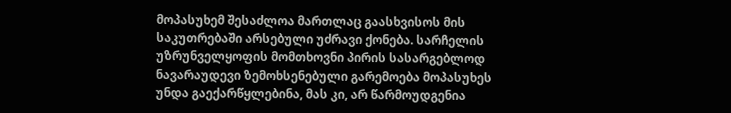მოპასუხემ შესაძლოა მართლაც გაასხვისოს მის საკუთრებაში არსებული უძრავი ქონება. სარჩელის უზრუნველყოფის მომთხოვნი პირის სასარგებლოდ ნავარაუდევი ზემოხსენებული გარემოება მოპასუხეს უნდა გაექარწყლებინა, მას კი, არ წარმოუდგენია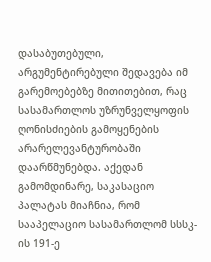დასაბუთებული, არგუმენტირებული შედავება იმ გარემოებებზე მითითებით, რაც სასამართლოს უზრუნველყოფის ღონისძიების გამოყენების არარელევანტურობაში დაარწმუნებდა. აქედან გამომდინარე, საკასაციო პალატას მიაჩნია, რომ სააპელაციო სასამართლომ სსსკ-ის 191-ე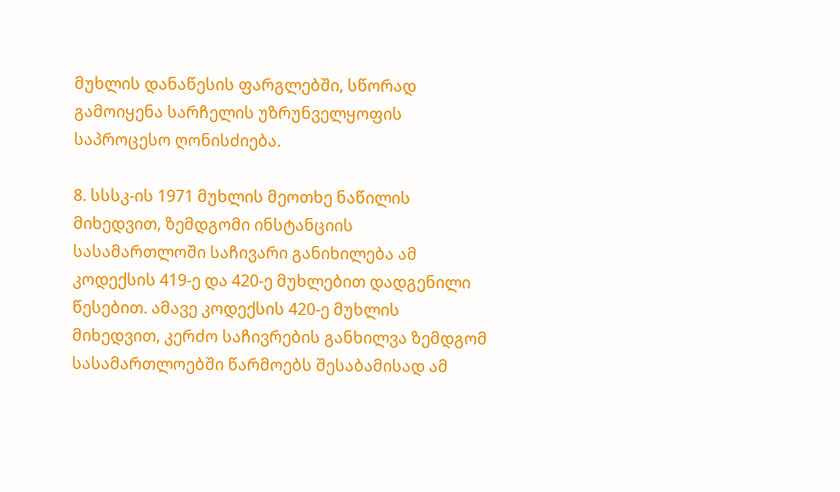მუხლის დანაწესის ფარგლებში, სწორად გამოიყენა სარჩელის უზრუნველყოფის საპროცესო ღონისძიება.

8. სსსკ-ის 1971 მუხლის მეოთხე ნაწილის მიხედვით, ზემდგომი ინსტანციის სასამართლოში საჩივარი განიხილება ამ კოდექსის 419-ე და 420-ე მუხლებით დადგენილი წესებით. ამავე კოდექსის 420-ე მუხლის მიხედვით, კერძო საჩივრების განხილვა ზემდგომ სასამართლოებში წარმოებს შესაბამისად ამ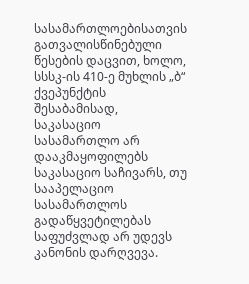სასამართლოებისათვის გათვალისწინებული წესების დაცვით, ხოლო, სსსკ-ის 410-ე მუხლის „ბ“ ქვეპუნქტის შესაბამისად, საკასაციო სასამართლო არ დააკმაყოფილებს საკასაციო საჩივარს, თუ სააპელაციო სასამართლოს გადაწყვეტილებას საფუძვლად არ უდევს კანონის დარღვევა.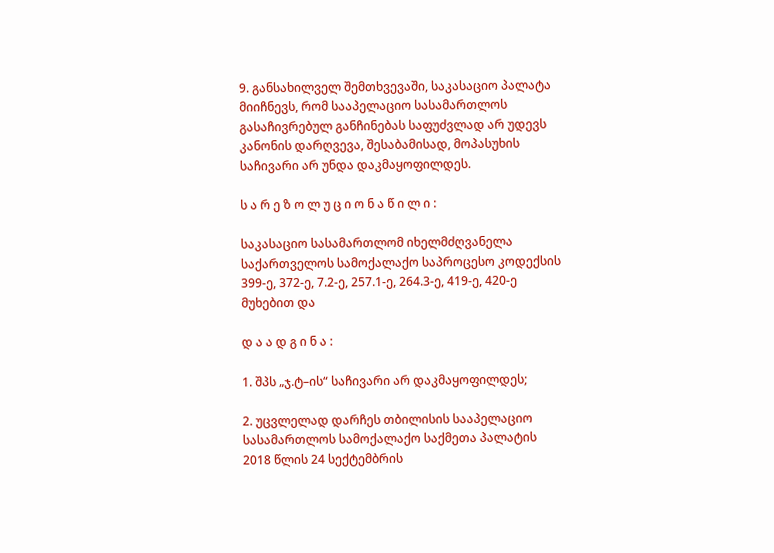9. განსახილველ შემთხვევაში, საკასაციო პალატა მიიჩნევს, რომ სააპელაციო სასამართლოს გასაჩივრებულ განჩინებას საფუძვლად არ უდევს კანონის დარღვევა, შესაბამისად, მოპასუხის საჩივარი არ უნდა დაკმაყოფილდეს.

ს ა რ ე ზ ო ლ უ ც ი ო ნ ა წ ი ლ ი :

საკასაციო სასამართლომ იხელმძღვანელა საქართველოს სამოქალაქო საპროცესო კოდექსის 399-ე, 372-ე, 7.2-ე, 257.1-ე, 264.3-ე, 419-ე, 420-ე მუხებით და

დ ა ა დ გ ი ნ ა :

1. შპს „ჯ.ტ–ის“ საჩივარი არ დაკმაყოფილდეს;

2. უცვლელად დარჩეს თბილისის სააპელაციო სასამართლოს სამოქალაქო საქმეთა პალატის 2018 წლის 24 სექტემბრის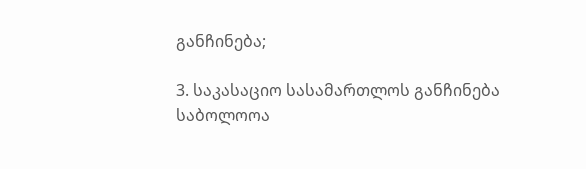განჩინება;

3. საკასაციო სასამართლოს განჩინება საბოლოოა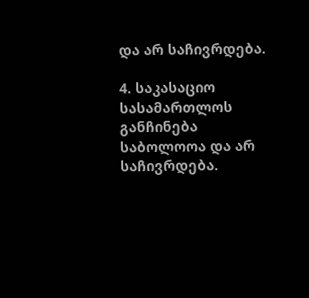და არ საჩივრდება.

4. საკასაციო სასამართლოს განჩინება საბოლოოა და არ საჩივრდება.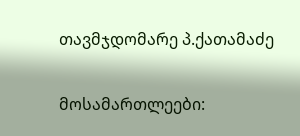თავმჯდომარე პ.ქათამაძე

მოსამართლეები: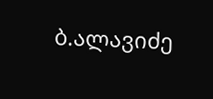ბ.ალავიძე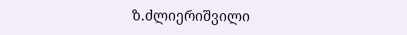ზ.ძლიერიშვილი